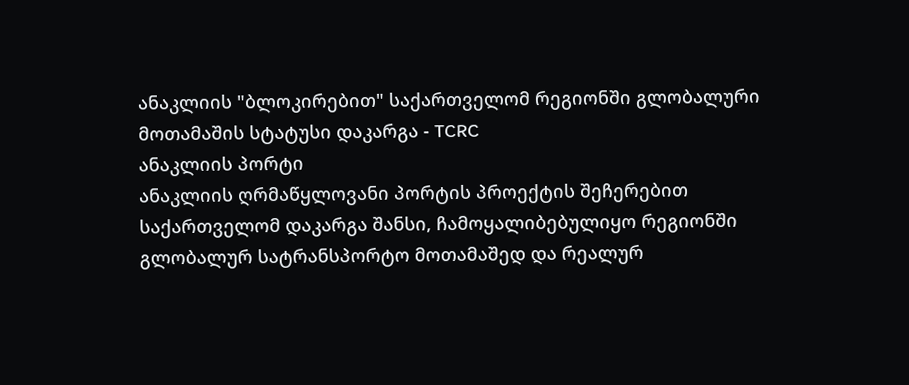ანაკლიის "ბლოკირებით" საქართველომ რეგიონში გლობალური მოთამაშის სტატუსი დაკარგა - TCRC
ანაკლიის პორტი
ანაკლიის ღრმაწყლოვანი პორტის პროექტის შეჩერებით საქართველომ დაკარგა შანსი, ჩამოყალიბებულიყო რეგიონში გლობალურ სატრანსპორტო მოთამაშედ და რეალურ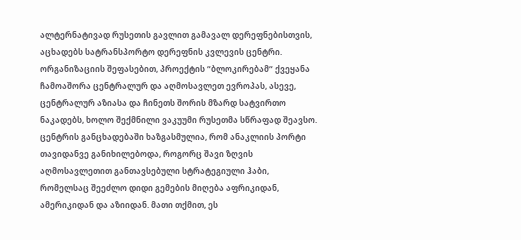ალტერნატივად რუსეთის გავლით გამავალ დერეფნებისთვის, აცხადებს სატრანსპორტო დერეფნის კვლევის ცენტრი. ორგანიზაციის შეფასებით, პროექტის “ბლოკირებამ“ ქვეყანა ჩამოაშორა ცენტრალურ და აღმოსავლეთ ევროპას, ასევე, ცენტრალურ აზიასა და ჩინეთს შორის მზარდ სატვირთო ნაკადებს, ხოლო შექმნილი ვაკუუმი რუსეთმა სწრაფად შეავსო.
ცენტრის განცხადებაში ხაზგასმულია, რომ ანაკლიის პორტი თავიდანვე განიხილებოდა, როგორც შავი ზღვის აღმოსავლეთით განთავსებული სტრატეგიული ჰაბი, რომელსაც შეეძლო დიდი გემების მიღება აფრიკიდან, ამერიკიდან და აზიიდან. მათი თქმით, ეს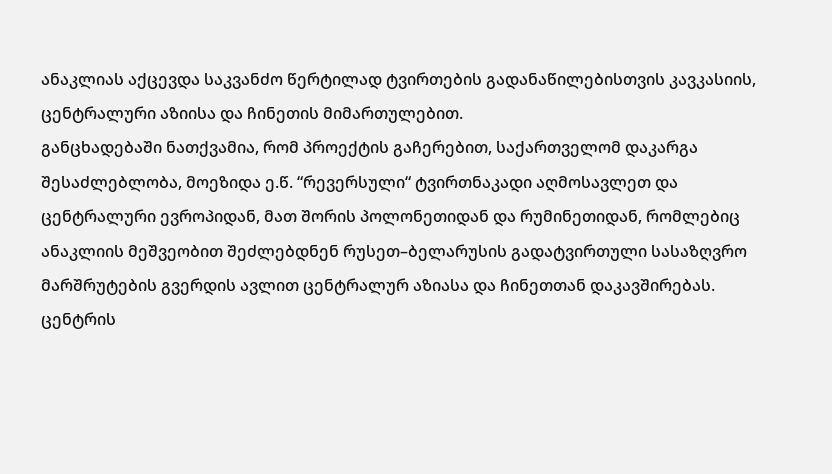ანაკლიას აქცევდა საკვანძო წერტილად ტვირთების გადანაწილებისთვის კავკასიის, ცენტრალური აზიისა და ჩინეთის მიმართულებით.
განცხადებაში ნათქვამია, რომ პროექტის გაჩერებით, საქართველომ დაკარგა შესაძლებლობა, მოეზიდა ე.წ. “რევერსული“ ტვირთნაკადი აღმოსავლეთ და ცენტრალური ევროპიდან, მათ შორის პოლონეთიდან და რუმინეთიდან, რომლებიც ანაკლიის მეშვეობით შეძლებდნენ რუსეთ–ბელარუსის გადატვირთული სასაზღვრო მარშრუტების გვერდის ავლით ცენტრალურ აზიასა და ჩინეთთან დაკავშირებას.
ცენტრის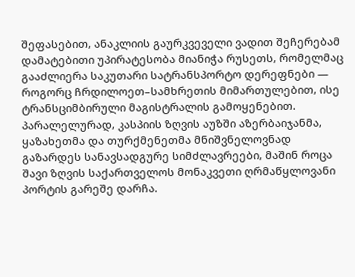შეფასებით, ანაკლიის გაურკვეველი ვადით შეჩერებამ დამატებითი უპირატესობა მიანიჭა რუსეთს, რომელმაც გააძლიერა საკუთარი სატრანსპორტო დერეფნები — როგორც ჩრდილოეთ–სამხრეთის მიმართულებით, ისე ტრანსციმბირული მაგისტრალის გამოყენებით. პარალელურად, კასპიის ზღვის აუზში აზერბაიჯანმა, ყაზახეთმა და თურქმენეთმა მნიშვნელოვნად გაზარდეს სანავსადგურე სიმძლავრეები, მაშინ როცა შავი ზღვის საქართველოს მონაკვეთი ღრმაწყლოვანი პორტის გარეშე დარჩა.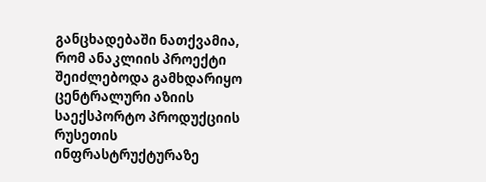განცხადებაში ნათქვამია, რომ ანაკლიის პროექტი შეიძლებოდა გამხდარიყო ცენტრალური აზიის საექსპორტო პროდუქციის რუსეთის ინფრასტრუქტურაზე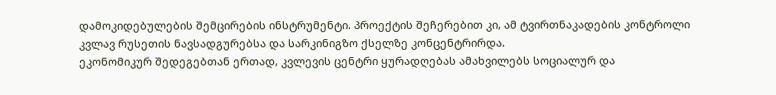დამოკიდებულების შემცირების ინსტრუმენტი. პროექტის შეჩერებით კი, ამ ტვირთნაკადების კონტროლი კვლავ რუსეთის ნავსადგურებსა და სარკინიგზო ქსელზე კონცენტრირდა.
ეკონომიკურ შედეგებთან ერთად, კვლევის ცენტრი ყურადღებას ამახვილებს სოციალურ და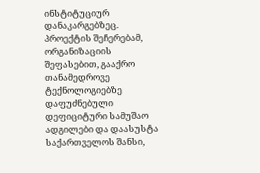ინსტიტუციურ დანაკარგებზეც. პროექტის შეჩერებამ, ორგანიზაციის შეფასებით, გააქრო თანამედროვე ტექნოლოგიებზე დაფუძნებული დეფიციტური სამუშაო ადგილები და დაასუსტა საქართველოს შანსი,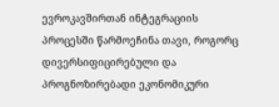ევროკავშირთან ინტეგრაციის პროცესში წარმოეჩინა თავი, როგორც დივერსიფიცირებული და პროგნოზირებადი ეკონომიკური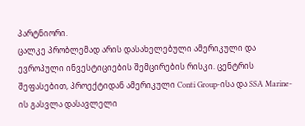პარტნიორი.
ცალკე პრობლემად არის დასახელებული ამერიკული და ევროპული ინვესტიციების შემცირების რისკი. ცენტრის შეფასებით, პროექტიდან ამერიკული Conti Group-ისა და SSA Marine-ის გასვლა დასავლელი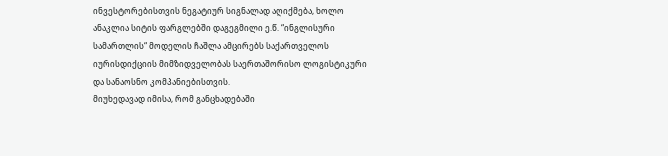ინვესტორებისთვის ნეგატიურ სიგნალად აღიქმება, ხოლო ანაკლია სიტის ფარგლებში დაგეგმილი ე.წ. “ინგლისური სამართლის“ მოდელის ჩაშლა ამცირებს საქართველოს იურისდიქციის მიმზიდველობას საერთაშორისო ლოგისტიკური და სანაოსნო კომპანიებისთვის.
მიუხედავად იმისა, რომ განცხადებაში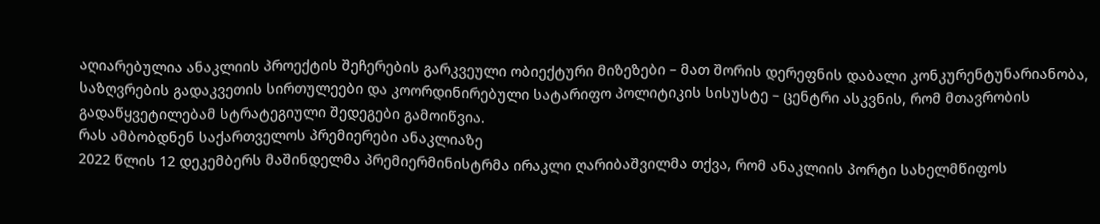აღიარებულია ანაკლიის პროექტის შეჩერების გარკვეული ობიექტური მიზეზები – მათ შორის დერეფნის დაბალი კონკურენტუნარიანობა, საზღვრების გადაკვეთის სირთულეები და კოორდინირებული სატარიფო პოლიტიკის სისუსტე – ცენტრი ასკვნის, რომ მთავრობის გადაწყვეტილებამ სტრატეგიული შედეგები გამოიწვია.
რას ამბობდნენ საქართველოს პრემიერები ანაკლიაზე
2022 წლის 12 დეკემბერს მაშინდელმა პრემიერმინისტრმა ირაკლი ღარიბაშვილმა თქვა, რომ ანაკლიის პორტი სახელმწიფოს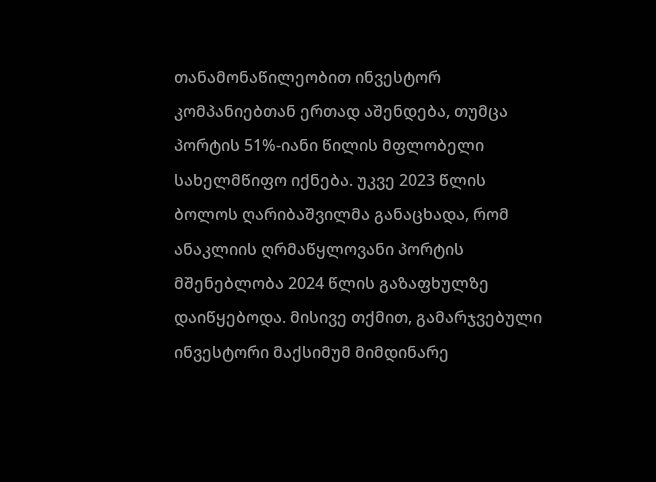თანამონაწილეობით ინვესტორ კომპანიებთან ერთად აშენდება, თუმცა პორტის 51%-იანი წილის მფლობელი სახელმწიფო იქნება. უკვე 2023 წლის ბოლოს ღარიბაშვილმა განაცხადა, რომ ანაკლიის ღრმაწყლოვანი პორტის მშენებლობა 2024 წლის გაზაფხულზე დაიწყებოდა. მისივე თქმით, გამარჯვებული ინვესტორი მაქსიმუმ მიმდინარე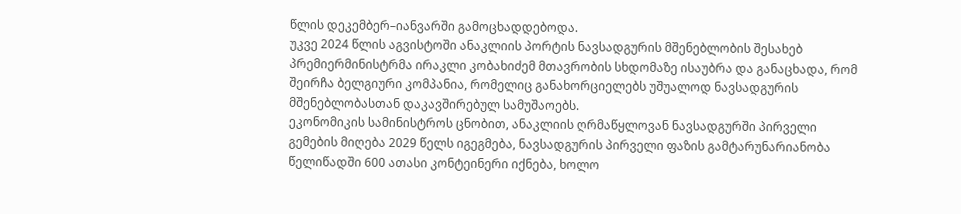წლის დეკემბერ–იანვარში გამოცხადდებოდა.
უკვე 2024 წლის აგვისტოში ანაკლიის პორტის ნავსადგურის მშენებლობის შესახებ პრემიერმინისტრმა ირაკლი კობახიძემ მთავრობის სხდომაზე ისაუბრა და განაცხადა, რომ შეირჩა ბელგიური კომპანია, რომელიც განახორციელებს უშუალოდ ნავსადგურის მშენებლობასთან დაკავშირებულ სამუშაოებს.
ეკონომიკის სამინისტროს ცნობით, ანაკლიის ღრმაწყლოვან ნავსადგურში პირველი გემების მიღება 2029 წელს იგეგმება, ნავსადგურის პირველი ფაზის გამტარუნარიანობა წელიწადში 600 ათასი კონტეინერი იქნება, ხოლო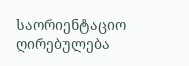საორიენტაციო ღირებულება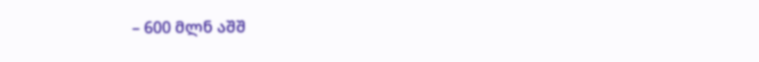– 600 მლნ აშშ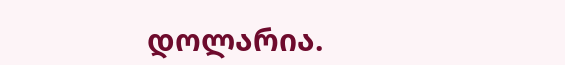დოლარია.